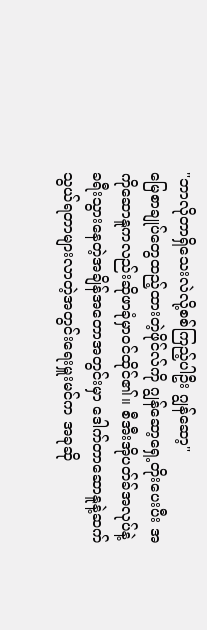"ဘာလိုတာရှိသေးလဲလို့စစ်ကြည့်ပါဦး ဂျွန်ဆော့"
မြေစာချုပ်တွေထည့်ထားတဲ့ဖိုင်လ်ကို ဂျွန်ဆော့ရှေ့တိုးပေးပီး အကိုဆောနူကလည်းဆိုဖာခုံမှာဝင်ထိုင်၏။ စီအီးအိုပတ်ခ်အလုပ်နဲ့ခရီးသွားနေတဲ့အချိန်အတောအတွင်းမှာ ဒေါက်တာဆောနူနဲ့ဆက်သွယ်ရတာများလာတဲ့အတွင်းရေးမှူးမင်က အခုဆို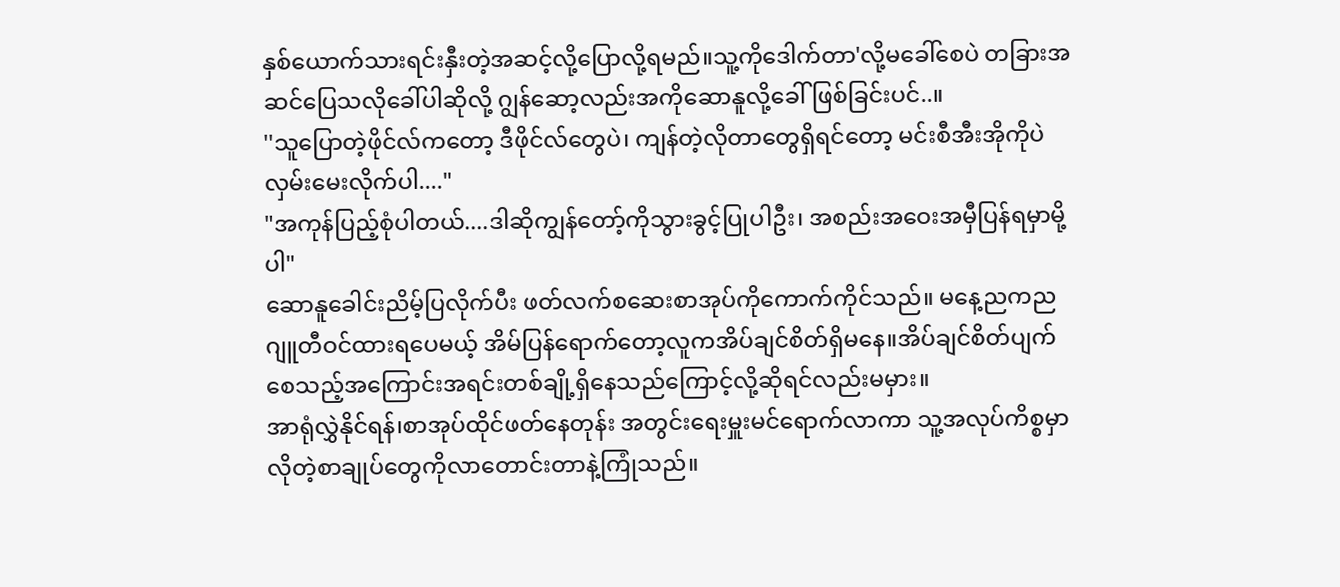နှစ်ယောက်သားရင်းနှီးတဲ့အဆင့်လို့ပြောလို့ရမည်။သူ့ကိုဒေါက်တာ'လို့မခေါ်စေပဲ တခြားအဆင်ပြေသလိုခေါ်ပါဆိုလို့ ဂျွန်ဆော့လည်းအကိုဆောနူလို့ခေါ်ဖြစ်ခြင်းပင်..။
''သူပြောတဲ့ဖိုင်လ်ကတော့ ဒီဖိုင်လ်တွေပဲ၊ ကျန်တဲ့လိုတာတွေရှိရင်တော့ မင်းစီအီးအိုကိုပဲလှမ်းမေးလိုက်ပါ...."
"အကုန်ပြည့်စုံပါတယ်....ဒါဆိုကျွန်တော့်ကိုသွားခွင့်ပြုပါဦး၊ အစည်းအဝေးအမှီပြန်ရမှာမို့ပါ"
ဆောနူခေါင်းညိမ့်ပြလိုက်ပီး ဖတ်လက်စဆေးစာအုပ်ကိုကောက်ကိုင်သည်။ မနေ့ညကညဂျူတီဝင်ထားရပေမယ့် အိမ်ပြန်ရောက်တော့လူကအိပ်ချင်စိတ်ရှိမနေ။အိပ်ချင်စိတ်ပျက်စေသည့်အကြောင်းအရင်းတစ်ချို့ရှိနေသည်ကြောင့်လို့ဆိုရင်လည်းမမှား။
အာရုံလွှဲနိုင်ရန်၊စာအုပ်ထိုင်ဖတ်နေတုန်း အတွင်းရေးမှူးမင်ရောက်လာကာ သူ့အလုပ်ကိစ္စမှာလိုတဲ့စာချုပ်တွေကိုလာတောင်းတာနဲ့ကြုံသည်။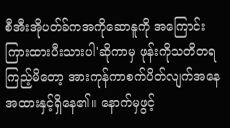စီအီးအိုပတ်ခ်ကအကိုဆောနူကို အကြောင်းကြားထားပီးသားပါ'ဆိုကာမှ ဖုန်းကိုသတိတရကြည့်မိတော့ အားကုန်ကာစက်ပိတ်လျက်အနေအထားနှင့်ရှိနေ၏။ နောက်မှဖွင့်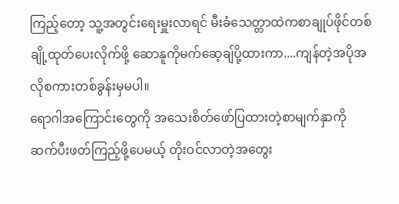ကြည့်တော့ သူ့အတွင်းရေးမှူးလာရင် မီးခံသေတ္တာထဲကစာချုပ်ဖိုင်တစ်ချို့ထုတ်ပေးလိုက်ဖို့ ဆောနူကိုမက်ဆေ့ချ်ပို့ထားကာ....ကျန်တဲ့အပိုအလိုစကားတစ်ခွန်းမှမပါ။
ရောဂါအကြောင်းတွေကို အသေးစိတ်ဖော်ပြထားတဲ့စာမျက်နှာကို
ဆက်ပီးဖတ်ကြည့်ဖို့ပေမယ့် တိုးဝင်လာတဲ့အတွေး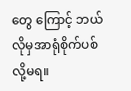တွေ ကြောင့် ဘယ်လိုမှအာရုံစိုက်ပစ်လို့မရ။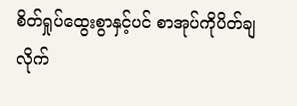စိတ်ရှုပ်ထွေးစွာနှင့်ပင် စာအုပ်ကိုပိတ်ချလိုက်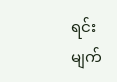ရင်း မျက်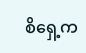စိရှေ့က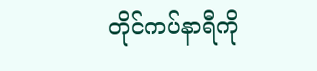တိုင်ကပ်နာရီကို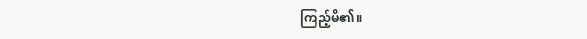ကြည့်မိ၏။